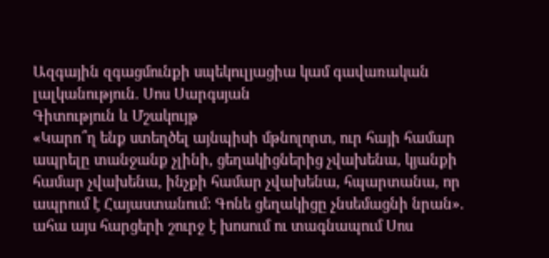Ազգային զգացմունքի սպեկուլյացիա կամ գավառական լալկանություն. Սոս Սարգսյան
Գիտություն և Մշակույթ
«Կարո՞ղ ենք ստեղծել այնպիսի մթնոլորտ, ուր հայի համար ապրելը տանջանք չլինի, ցեղակիցներից չվախենա, կյանքի համար չվախենա, ինչքի համար չվախենա, հպարտանա, որ ապրում է Հայաստանում: Գոնե ցեղակիցը չնսեմացնի նրան». ահա այս հարցերի շուրջ է խոսում ու տագնապում Սոս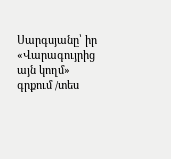Սարգսյանը՝ իր «Վարագույրից այն կողմ» գրքում /տես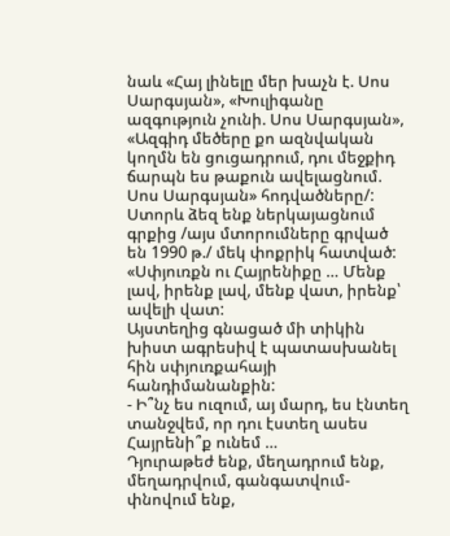նաև «Հայ լինելը մեր խաչն է. Սոս Սարգսյան», «Խուլիգանը ազգություն չունի. Սոս Սարգսյան», «Ազգիդ մեծերը քո ազնվական կողմն են ցուցադրում, դու մեջքիդ ճարպն ես թաքուն ավելացնում. Սոս Սարգսյան» հոդվածները/:
Ստորև ձեզ ենք ներկայացնում գրքից /այս մտորումները գրված են 1990 թ./ մեկ փոքրիկ հատված:
«Սփյուռքն ու Հայրենիքը … Մենք լավ, իրենք լավ, մենք վատ, իրենք՝ ավելի վատ:
Այստեղից գնացած մի տիկին խիստ ագրեսիվ է պատասխանել հին սփյուռքահայի հանդիմանանքին:
- Ի՞նչ ես ուզում, այ մարդ, ես էնտեղ տանջվեմ, որ դու էստեղ ասես Հայրենի՞ք ունեմ …
Դյուրաթեժ ենք, մեղադրում ենք, մեղադրվում, գանգատվում-փնովում ենք,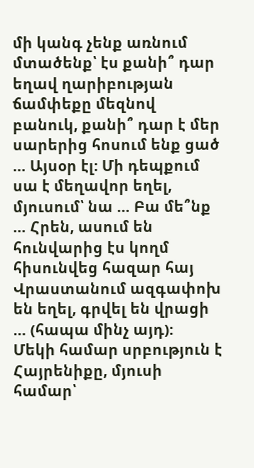մի կանգ չենք առնում մտածենք՝ էս քանի՞ դար եղավ ղարիբության ճամփեքը մեզնով բանուկ, քանի՞ դար է մեր սարերից հոսում ենք ցած … Այսօր էլ: Մի դեպքում սա է մեղավոր եղել, մյուսում՝ նա … Բա մե՞նք … Հրեն, ասում են հունվարից էս կողմ հիսունվեց հազար հայ Վրաստանում ազգափոխ են եղել, գրվել են վրացի … (հապա մինչ այդ):
Մեկի համար սրբություն է Հայրենիքը, մյուսի համար՝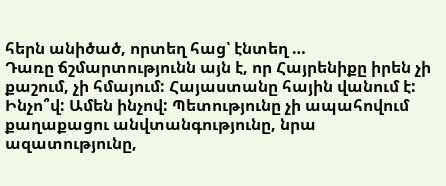հերն անիծած, որտեղ հաց՝ էնտեղ …
Դառը ճշմարտությունն այն է, որ Հայրենիքը իրեն չի քաշում, չի հմայում: Հայաստանը հային վանում է: Ինչո՞վ: Ամեն ինչով: Պետությունը չի ապահովում քաղաքացու անվտանգությունը, նրա ազատությունը,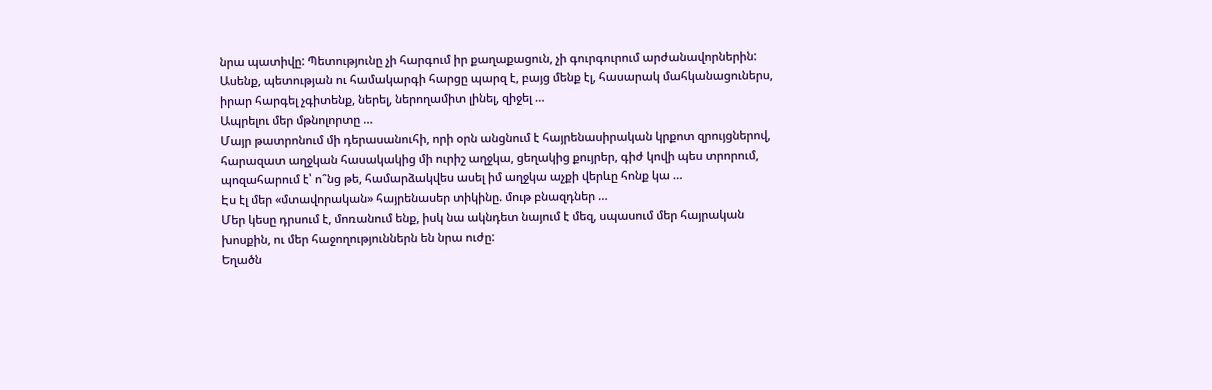նրա պատիվը: Պետությունը չի հարգում իր քաղաքացուն, չի գուրգուրում արժանավորներին: Ասենք, պետության ու համակարգի հարցը պարզ է, բայց մենք էլ, հասարակ մահկանացուներս, իրար հարգել չգիտենք, ներել, ներողամիտ լինել, զիջել …
Ապրելու մեր մթնոլորտը …
Մայր թատրոնում մի դերասանուհի, որի օրն անցնում է հայրենասիրական կրքոտ զրույցներով, հարազատ աղջկան հասակակից մի ուրիշ աղջկա, ցեղակից քույրեր, գիժ կովի պես տրորում, պոզահարում է՝ ո՞նց թե, համարձակվես ասել իմ աղջկա աչքի վերևը հոնք կա …
Էս էլ մեր «մտավորական» հայրենասեր տիկինը. մութ բնազդներ …
Մեր կեսը դրսում է, մոռանում ենք, իսկ նա ակնդետ նայում է մեզ, սպասում մեր հայրական խոսքին, ու մեր հաջողություններն են նրա ուժը:
Եղածն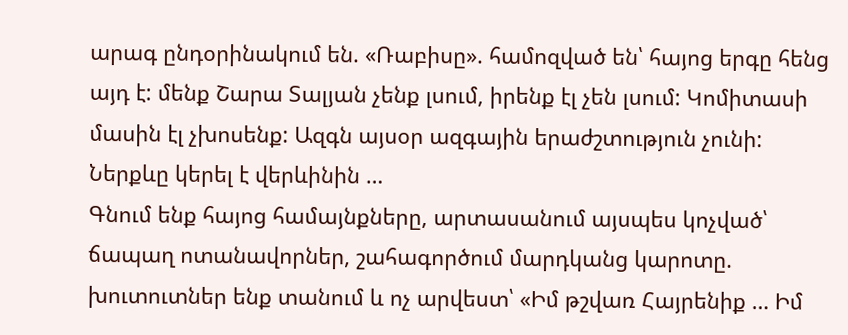արագ ընդօրինակում են. «Ռաբիսը». համոզված են՝ հայոց երգը հենց այդ է: մենք Շարա Տալյան չենք լսում, իրենք էլ չեն լսում: Կոմիտասի մասին էլ չխոսենք: Ազգն այսօր ազգային երաժշտություն չունի:
Ներքևը կերել է վերևինին …
Գնում ենք հայոց համայնքները, արտասանում այսպես կոչված՝ ճապաղ ոտանավորներ, շահագործում մարդկանց կարոտը. խուտուտներ ենք տանում և ոչ արվեստ՝ «Իմ թշվառ Հայրենիք … Իմ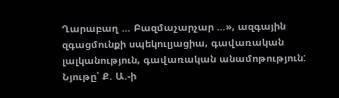Ղարաբաղ … Բազմաչարչար …», ազգային զգացմունքի սպեկուլյացիա, գավառական լալկանություն, գավառական անամոթություն:
Նյութը՝ Ք. Ա.-ի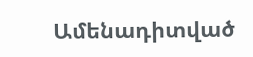Ամենադիտված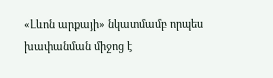«Լևոն արքայի» նկատմամբ որպես խափանման միջոց է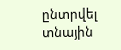ընտրվել տնային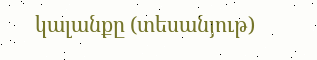կալանքը (տեսանյութ)